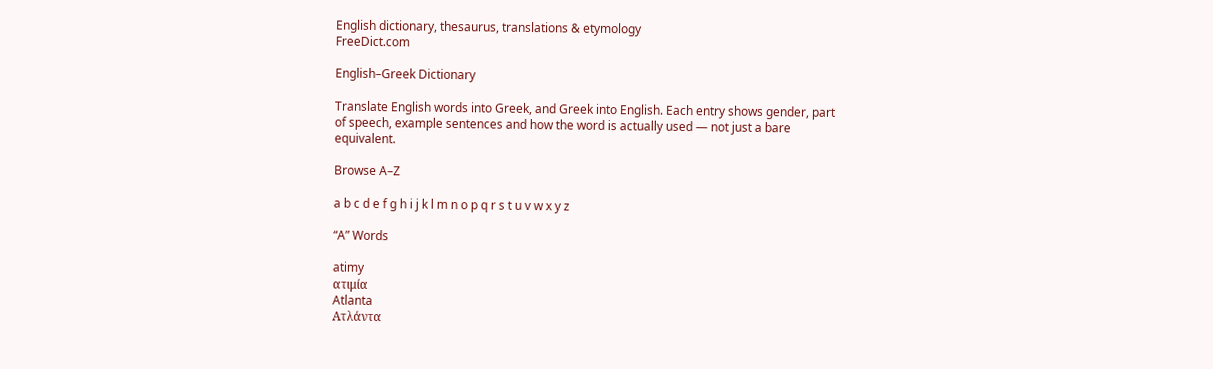English dictionary, thesaurus, translations & etymology
FreeDict.com

English–Greek Dictionary

Translate English words into Greek, and Greek into English. Each entry shows gender, part of speech, example sentences and how the word is actually used — not just a bare equivalent.

Browse A–Z

a b c d e f g h i j k l m n o p q r s t u v w x y z

“A” Words

atimy
ατιμία
Atlanta
Ατλάντα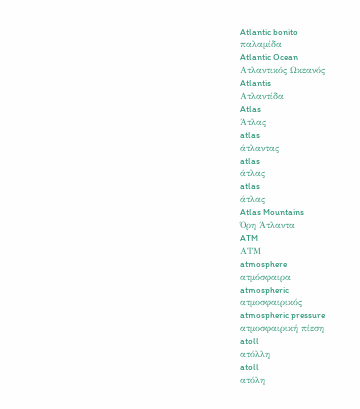Atlantic bonito
παλαμίδα
Atlantic Ocean
Ατλαντικός Ωκεανός
Atlantis
Ατλαντίδα
Atlas
Άτλας
atlas
άτλαντας
atlas
άτλας
atlas
άτλας
Atlas Mountains
Όρη Άτλαντα
ATM
ΑΤΜ
atmosphere
ατμόσφαιρα
atmospheric
ατμοσφαιρικός
atmospheric pressure
ατμοσφαιρική πίεση
atoll
ατόλλη
atoll
ατόλη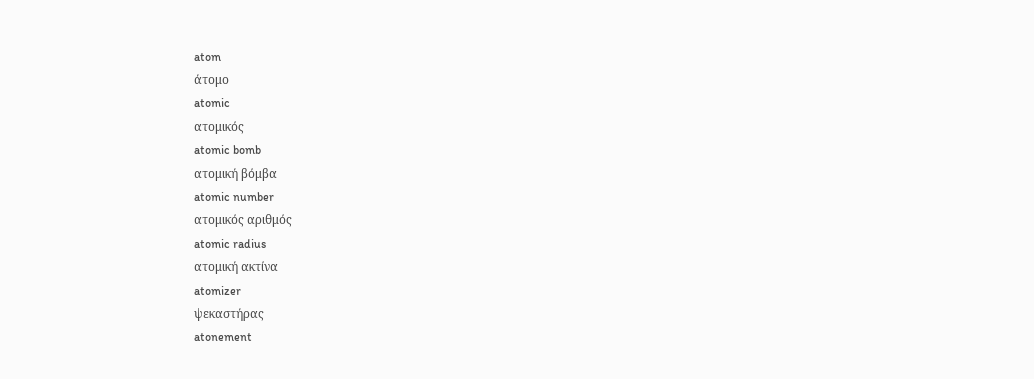atom
άτομο
atomic
ατομικός
atomic bomb
ατομική βόμβα
atomic number
ατομικός αριθμός
atomic radius
ατομική ακτίνα
atomizer
ψεκαστήρας
atonement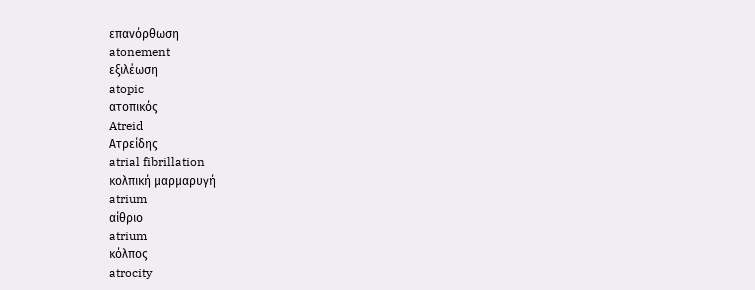επανόρθωση
atonement
εξιλέωση
atopic
ατοπικός
Atreid
Ατρείδης
atrial fibrillation
κολπική μαρμαρυγή
atrium
αίθριο
atrium
κόλπος
atrocity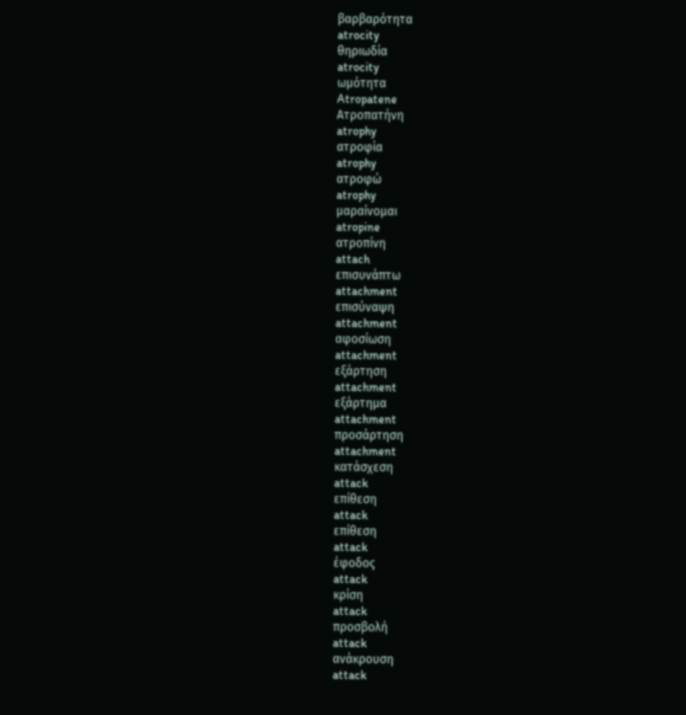βαρβαρότητα
atrocity
θηριωδία
atrocity
ωμότητα
Atropatene
Ατροπατήνη
atrophy
ατροφία
atrophy
ατροφώ
atrophy
μαραίνομαι
atropine
ατροπίνη
attach
επισυνάπτω
attachment
επισύναψη
attachment
αφοσίωση
attachment
εξάρτηση
attachment
εξάρτημα
attachment
προσάρτηση
attachment
κατάσχεση
attack
επίθεση
attack
επίθεση
attack
έφοδος
attack
κρίση
attack
προσβολή
attack
ανάκρουση
attack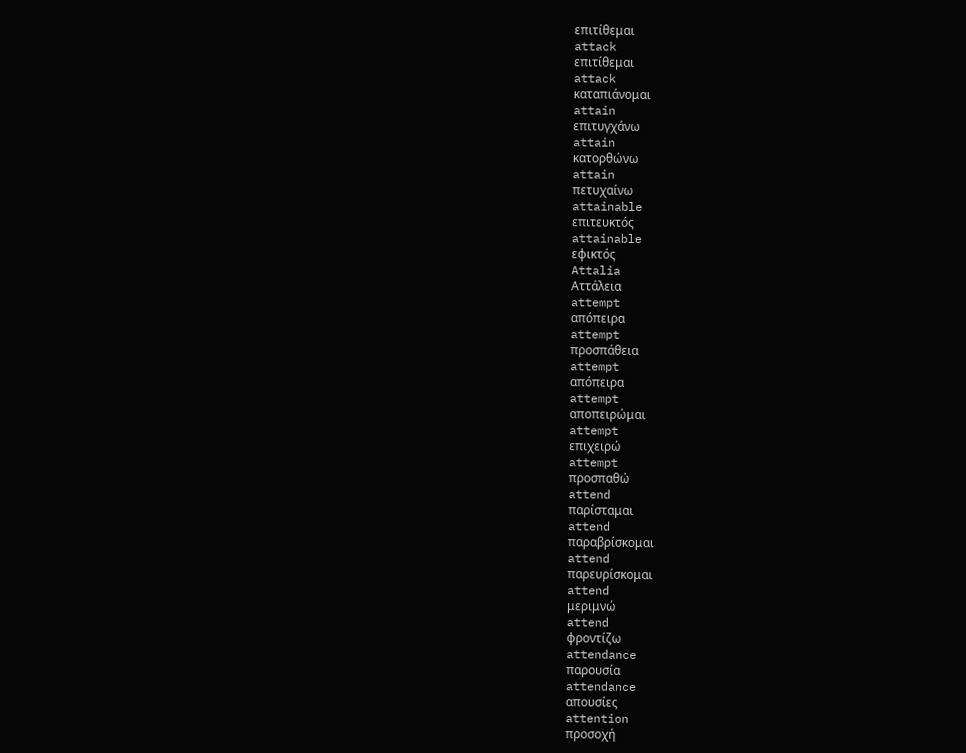επιτίθεμαι
attack
επιτίθεμαι
attack
καταπιάνομαι
attain
επιτυγχάνω
attain
κατορθώνω
attain
πετυχαίνω
attainable
επιτευκτός
attainable
εφικτός
Attalia
Αττάλεια
attempt
απόπειρα
attempt
προσπάθεια
attempt
απόπειρα
attempt
αποπειρώμαι
attempt
επιχειρώ
attempt
προσπαθώ
attend
παρίσταμαι
attend
παραβρίσκομαι
attend
παρευρίσκομαι
attend
μεριμνώ
attend
φροντίζω
attendance
παρουσία
attendance
απουσίες
attention
προσοχή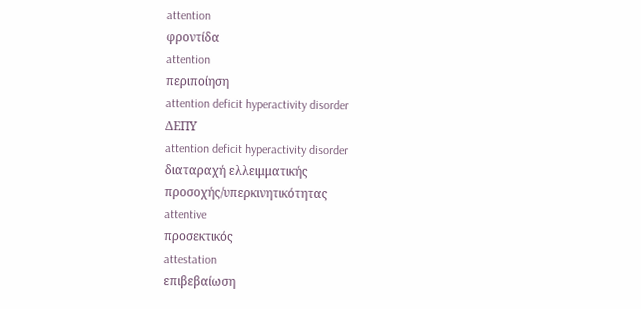attention
φροντίδα
attention
περιποίηση
attention deficit hyperactivity disorder
ΔΕΠΥ
attention deficit hyperactivity disorder
διαταραχή ελλειμματικής προσοχής/υπερκινητικότητας
attentive
προσεκτικός
attestation
επιβεβαίωση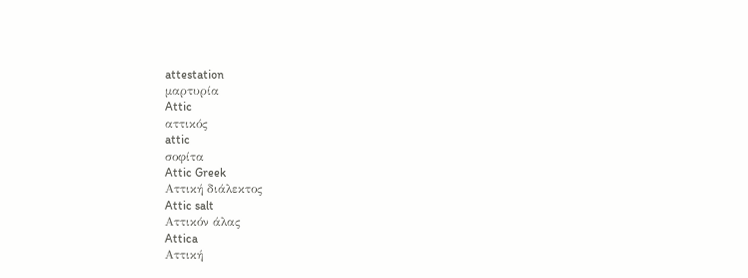attestation
μαρτυρία
Attic
αττικός
attic
σοφίτα
Attic Greek
Αττική διάλεκτος
Attic salt
Αττικόν άλας
Attica
Αττική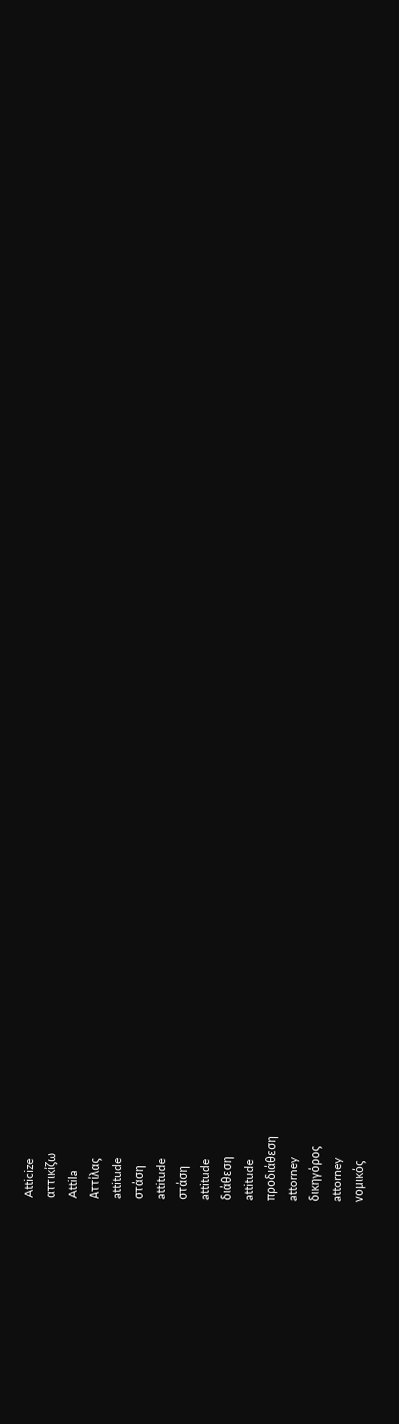Atticize
αττικίζω
Attila
Αττίλας
attitude
στάση
attitude
στάση
attitude
διάθεση
attitude
προδιάθεση
attorney
δικηγόρος
attorney
νομικός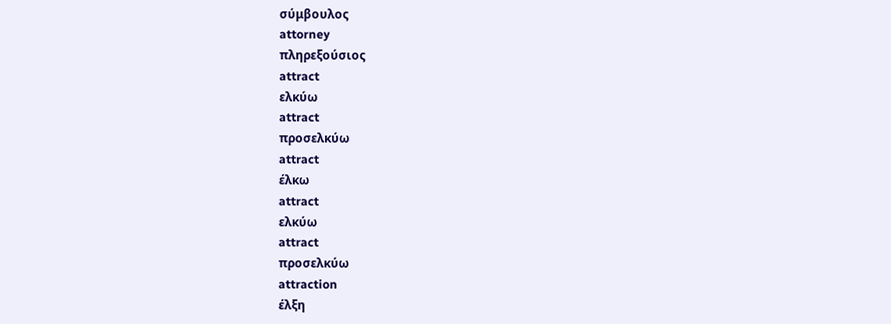σύμβουλος
attorney
πληρεξούσιος
attract
ελκύω
attract
προσελκύω
attract
έλκω
attract
ελκύω
attract
προσελκύω
attraction
έλξη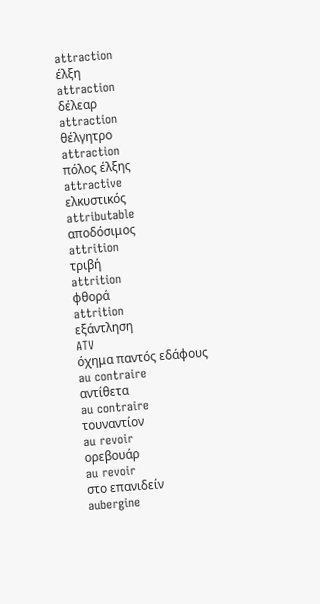attraction
έλξη
attraction
δέλεαρ
attraction
θέλγητρο
attraction
πόλος έλξης
attractive
ελκυστικός
attributable
αποδόσιμος
attrition
τριβή
attrition
φθορά
attrition
εξάντληση
ATV
όχημα παντός εδάφους
au contraire
αντίθετα
au contraire
τουναντίον
au revoir
ορεβουάρ
au revoir
στο επανιδείν
aubergine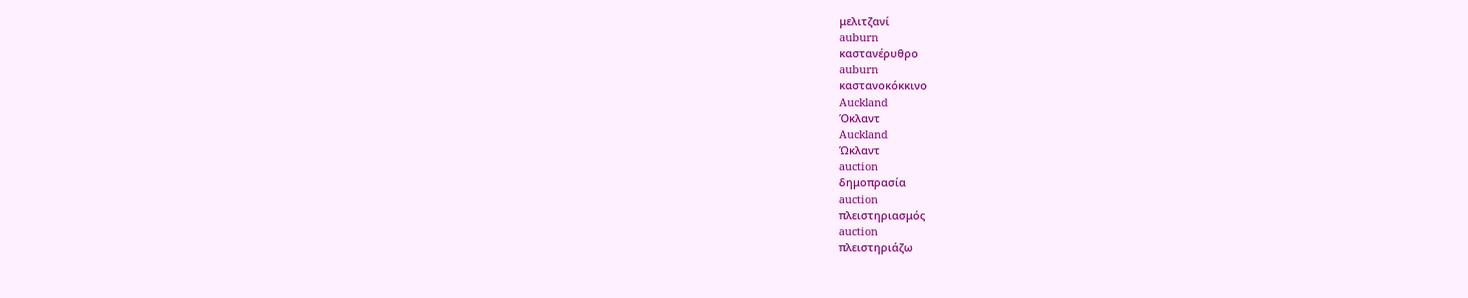μελιτζανί
auburn
καστανέρυθρο
auburn
καστανοκόκκινο
Auckland
Όκλαντ
Auckland
Ώκλαντ
auction
δημοπρασία
auction
πλειστηριασμός
auction
πλειστηριάζω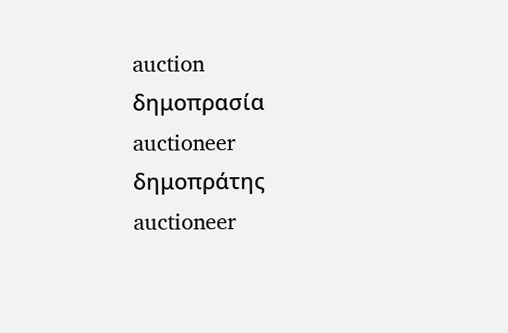auction
δημοπρασία
auctioneer
δημοπράτης
auctioneer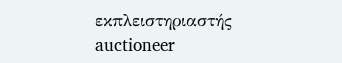εκπλειστηριαστής
auctioneer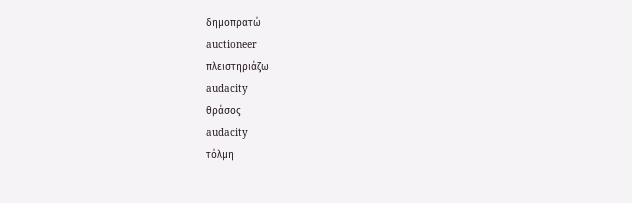δημοπρατώ
auctioneer
πλειστηριάζω
audacity
θράσος
audacity
τόλμη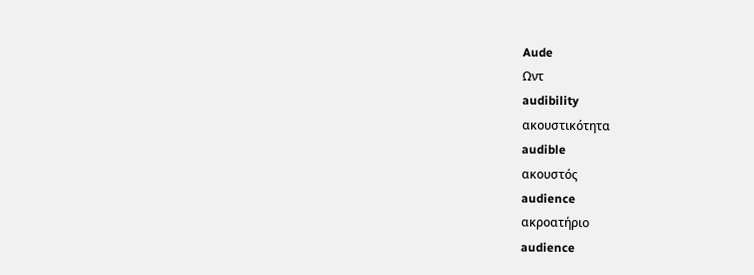Aude
Ωντ
audibility
ακουστικότητα
audible
ακουστός
audience
ακροατήριο
audience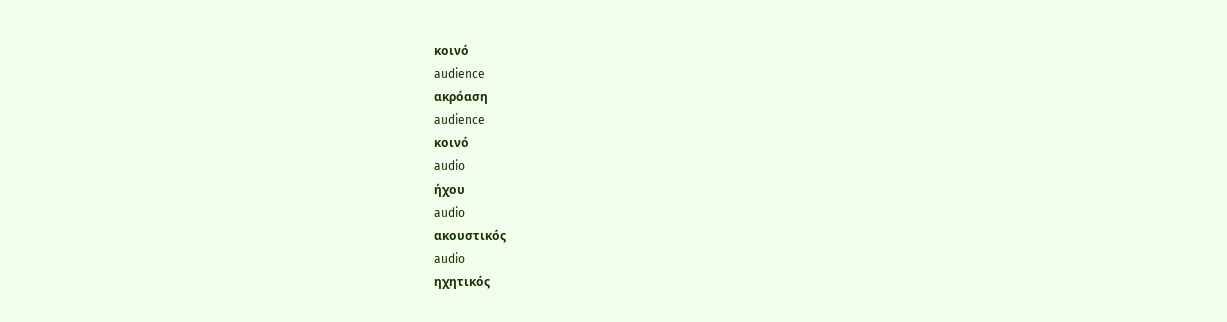κοινό
audience
ακρόαση
audience
κοινό
audio
ήχου
audio
ακουστικός
audio
ηχητικός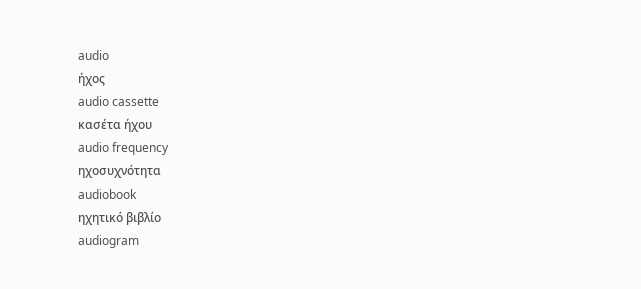audio
ήχος
audio cassette
κασέτα ήχου
audio frequency
ηχοσυχνότητα
audiobook
ηχητικό βιβλίο
audiogram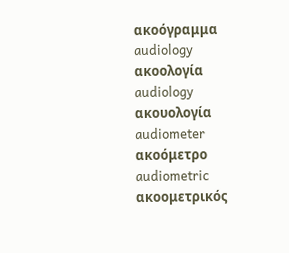ακοόγραμμα
audiology
ακοολογία
audiology
ακουολογία
audiometer
ακοόμετρο
audiometric
ακοομετρικός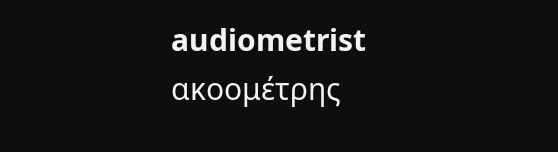audiometrist
ακοομέτρης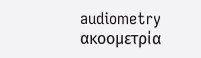audiometry
ακοομετρία